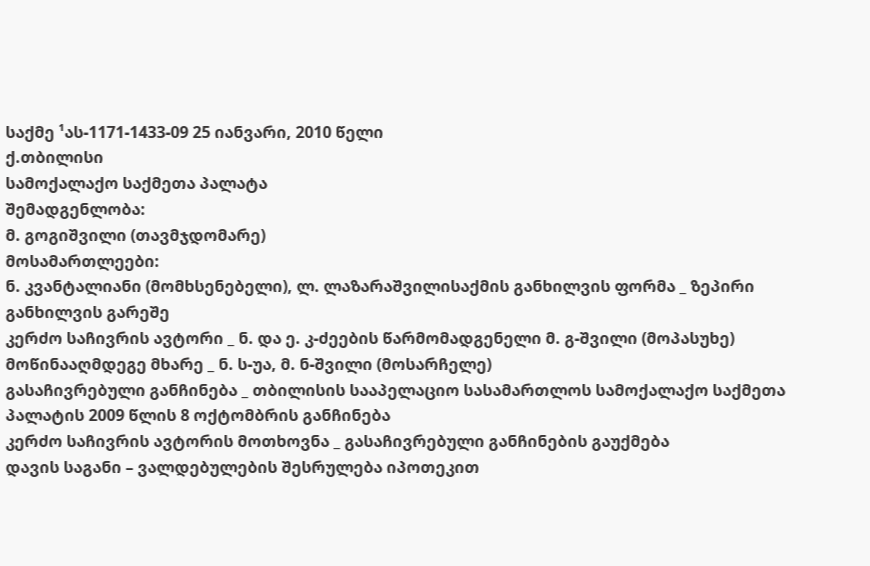საქმე ¹ას-1171-1433-09 25 იანვარი, 2010 წელი
ქ.თბილისი
სამოქალაქო საქმეთა პალატა
შემადგენლობა:
მ. გოგიშვილი (თავმჯდომარე)
მოსამართლეები:
ნ. კვანტალიანი (მომხსენებელი), ლ. ლაზარაშვილისაქმის განხილვის ფორმა _ ზეპირი განხილვის გარეშე
კერძო საჩივრის ავტორი _ ნ. და ე. კ-ძეების წარმომადგენელი მ. გ-შვილი (მოპასუხე)
მოწინააღმდეგე მხარე _ ნ. ს-უა, მ. ნ-შვილი (მოსარჩელე)
გასაჩივრებული განჩინება _ თბილისის სააპელაციო სასამართლოს სამოქალაქო საქმეთა პალატის 2009 წლის 8 ოქტომბრის განჩინება
კერძო საჩივრის ავტორის მოთხოვნა _ გასაჩივრებული განჩინების გაუქმება
დავის საგანი – ვალდებულების შესრულება იპოთეკით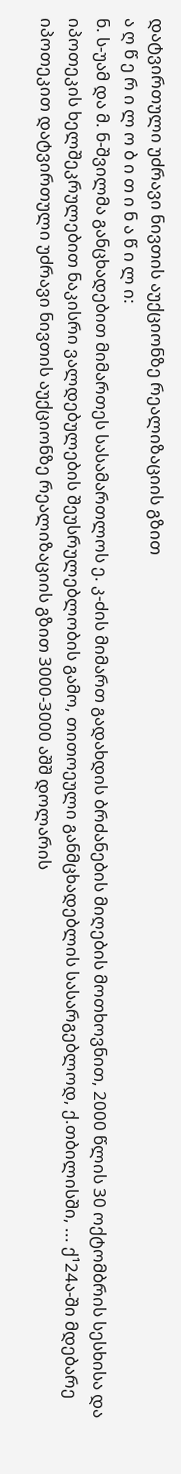დატვირთული უძრავი ნივთის აუქციონზე რეალიზაციის გზით
ა ღ წ ე რ ი ლ ო ბ ი თ ი ნ ა წ ი ლ ი:
ნ. ს-უამ და მ. ნ-შვილმა განცხადებით მიმართეს სასამართლოს ე. კ-ძის მიმართ გადახდის ბრძანების მიღების მოთხოვნით, 2000 წლის 30 ოქტომბრის სესხისა და იპოთეკის ხელშეკრულებით ნაკისრი ვალდებულების შეუსრულებლობის გამო, თითოეული განმცხადებლის სასარგებლოდ, ქ.თბილისში, ... ქ¹24ა-ში მდებარე იპოთეკით დატვირთული უძრავი ნივთის აუქციონზე რეალიზაციის გზით 3000-3000 აშშ დოლარის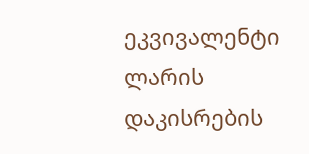ეკვივალენტი ლარის დაკისრების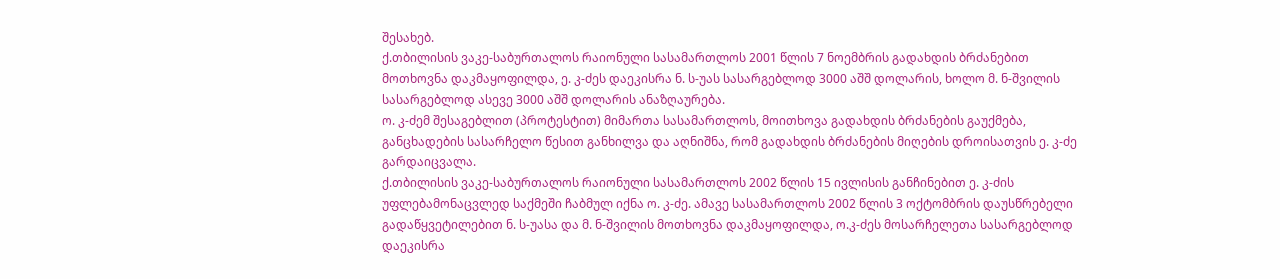შესახებ.
ქ.თბილისის ვაკე-საბურთალოს რაიონული სასამართლოს 2001 წლის 7 ნოემბრის გადახდის ბრძანებით მოთხოვნა დაკმაყოფილდა, ე. კ-ძეს დაეკისრა ნ. ს-უას სასარგებლოდ 3000 აშშ დოლარის, ხოლო მ. ნ-შვილის სასარგებლოდ ასევე 3000 აშშ დოლარის ანაზღაურება.
ო. კ-ძემ შესაგებლით (პროტესტით) მიმართა სასამართლოს, მოითხოვა გადახდის ბრძანების გაუქმება, განცხადების სასარჩელო წესით განხილვა და აღნიშნა, რომ გადახდის ბრძანების მიღების დროისათვის ე. კ-ძე გარდაიცვალა.
ქ.თბილისის ვაკე-საბურთალოს რაიონული სასამართლოს 2002 წლის 15 ივლისის განჩინებით ე. კ-ძის უფლებამონაცვლედ საქმეში ჩაბმულ იქნა ო. კ-ძე. ამავე სასამართლოს 2002 წლის 3 ოქტომბრის დაუსწრებელი გადაწყვეტილებით ნ. ს-უასა და მ. ნ-შვილის მოთხოვნა დაკმაყოფილდა, ო.კ-ძეს მოსარჩელეთა სასარგებლოდ დაეკისრა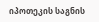იპოთეკის საგნის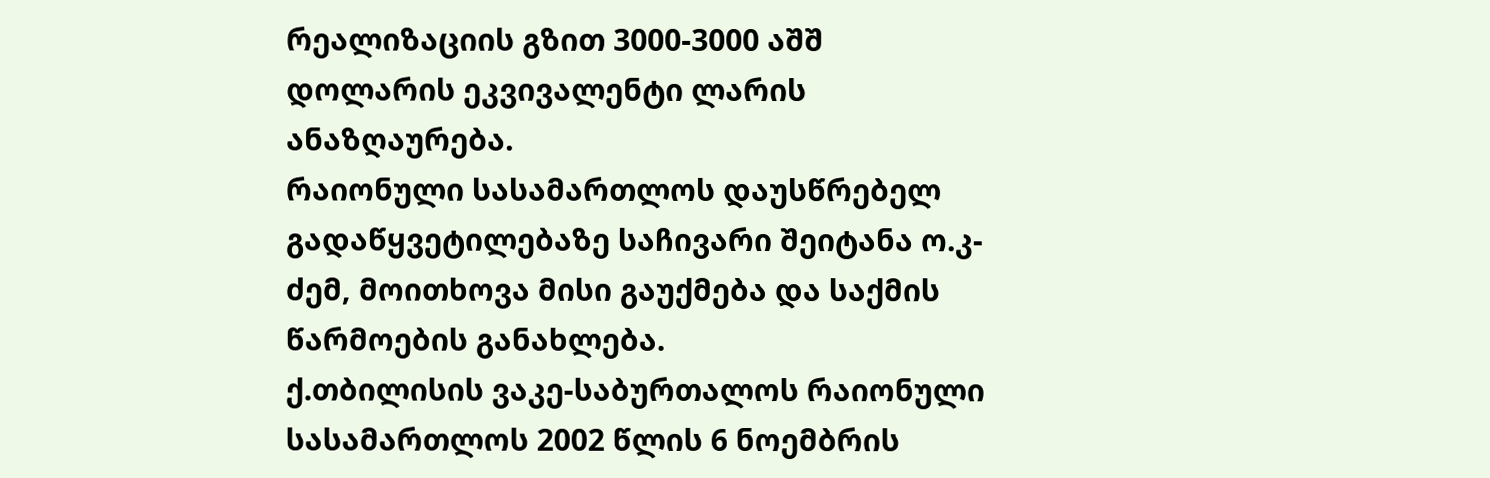რეალიზაციის გზით 3000-3000 აშშ დოლარის ეკვივალენტი ლარის ანაზღაურება.
რაიონული სასამართლოს დაუსწრებელ გადაწყვეტილებაზე საჩივარი შეიტანა ო.კ-ძემ, მოითხოვა მისი გაუქმება და საქმის წარმოების განახლება.
ქ.თბილისის ვაკე-საბურთალოს რაიონული სასამართლოს 2002 წლის 6 ნოემბრის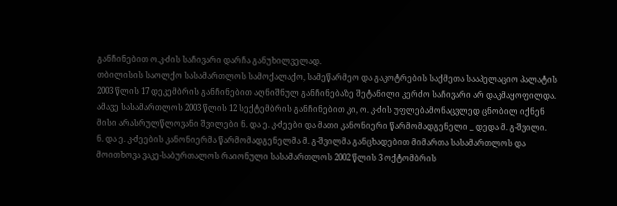განჩინებით ო.კ-ძის საჩივარი დარჩა განუხილველად.
თბილისის საოლქო სასამართლოს სამოქალაქო, სამეწარმეო და გაკოტრების საქმეთა სააპელაციო პალატის 2003 წლის 17 დეკემბრის განჩინებით აღნიშნულ განჩინებაზე შეტანილი კერძო საჩივარი არ დაკმაყოფილდა. ამავე სასამართლოს 2003 წლის 12 სექტემბრის განჩინებით კი, ო. კ-ძის უფლებამონაცვლედ ცნობილ იქნენ მისი არასრულწლოვანი შვილები ნ. და ე. კ-ძეები და მათი კანონიერი წარმომადგენელი _ დედა მ. გ-შვილი.
ნ. და ე. კ-ძეების კანონიერმა წარმომადგენელმა მ. გ-შვილმა განცხადებით მიმართა სასამართლოს და მოითხოვა ვაკე-საბურთალოს რაიონული სასამართლოს 2002 წლის 3 ოქტომბრის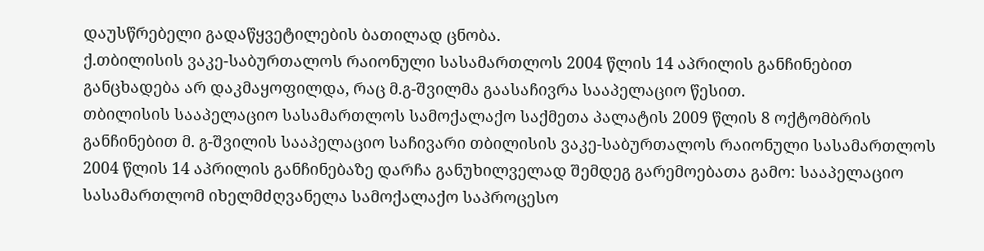დაუსწრებელი გადაწყვეტილების ბათილად ცნობა.
ქ.თბილისის ვაკე-საბურთალოს რაიონული სასამართლოს 2004 წლის 14 აპრილის განჩინებით განცხადება არ დაკმაყოფილდა, რაც მ.გ-შვილმა გაასაჩივრა სააპელაციო წესით.
თბილისის სააპელაციო სასამართლოს სამოქალაქო საქმეთა პალატის 2009 წლის 8 ოქტომბრის განჩინებით მ. გ-შვილის სააპელაციო საჩივარი თბილისის ვაკე-საბურთალოს რაიონული სასამართლოს 2004 წლის 14 აპრილის განჩინებაზე დარჩა განუხილველად შემდეგ გარემოებათა გამო: სააპელაციო სასამართლომ იხელმძღვანელა სამოქალაქო საპროცესო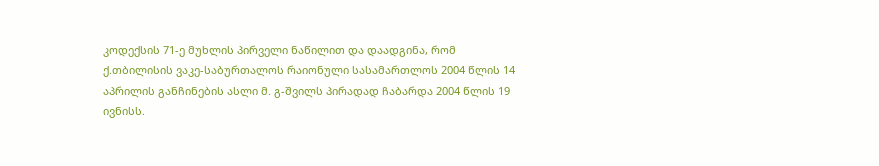კოდექსის 71-ე მუხლის პირველი ნაწილით და დაადგინა, რომ ქ.თბილისის ვაკე-საბურთალოს რაიონული სასამართლოს 2004 წლის 14 აპრილის განჩინების ასლი მ. გ-შვილს პირადად ჩაბარდა 2004 წლის 19 ივნისს.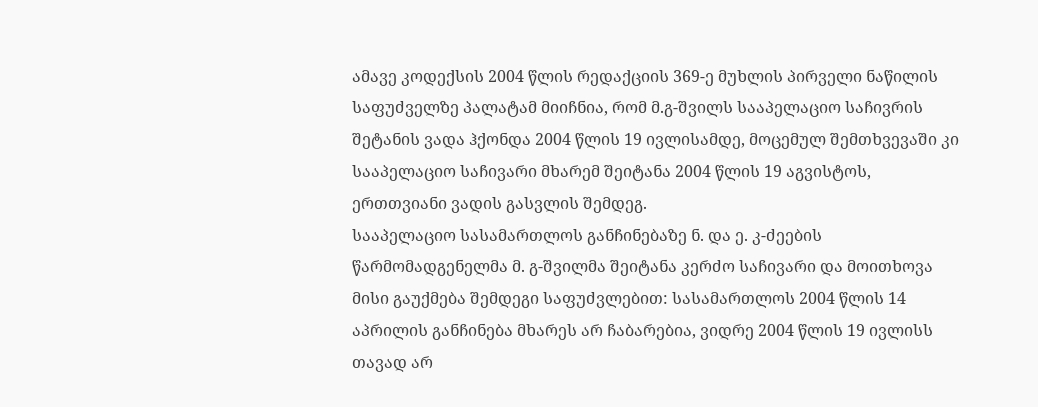ამავე კოდექსის 2004 წლის რედაქციის 369-ე მუხლის პირველი ნაწილის საფუძველზე პალატამ მიიჩნია, რომ მ.გ-შვილს სააპელაციო საჩივრის შეტანის ვადა ჰქონდა 2004 წლის 19 ივლისამდე, მოცემულ შემთხვევაში კი სააპელაციო საჩივარი მხარემ შეიტანა 2004 წლის 19 აგვისტოს, ერთთვიანი ვადის გასვლის შემდეგ.
სააპელაციო სასამართლოს განჩინებაზე ნ. და ე. კ-ძეების წარმომადგენელმა მ. გ-შვილმა შეიტანა კერძო საჩივარი და მოითხოვა მისი გაუქმება შემდეგი საფუძვლებით: სასამართლოს 2004 წლის 14 აპრილის განჩინება მხარეს არ ჩაბარებია, ვიდრე 2004 წლის 19 ივლისს თავად არ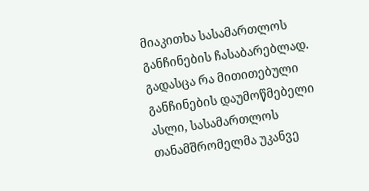მიაკითხა სასამართლოს განჩინების ჩასაბარებლად. გადასცა რა მითითებული განჩინების დაუმოწმებელი ასლი, სასამართლოს თანამშრომელმა უკანვე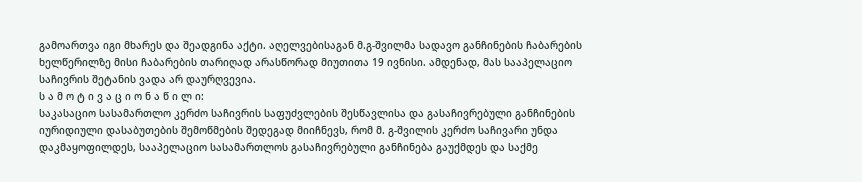გამოართვა იგი მხარეს და შეადგინა აქტი. აღელვებისაგან მ.გ-შვილმა სადავო განჩინების ჩაბარების ხელწერილზე მისი ჩაბარების თარიღად არასწორად მიუთითა 19 ივნისი. ამდენად, მას სააპელაციო საჩივრის შეტანის ვადა არ დაურღვევია.
ს ა მ ო ტ ი ვ ა ც ი ო ნ ა წ ი ლ ი:
საკასაციო სასამართლო კერძო საჩივრის საფუძვლების შესწავლისა და გასაჩივრებული განჩინების იურიდიული დასაბუთების შემოწმების შედეგად მიიჩნევს, რომ მ. გ-შვილის კერძო საჩივარი უნდა დაკმაყოფილდეს, სააპელაციო სასამართლოს გასაჩივრებული განჩინება გაუქმდეს და საქმე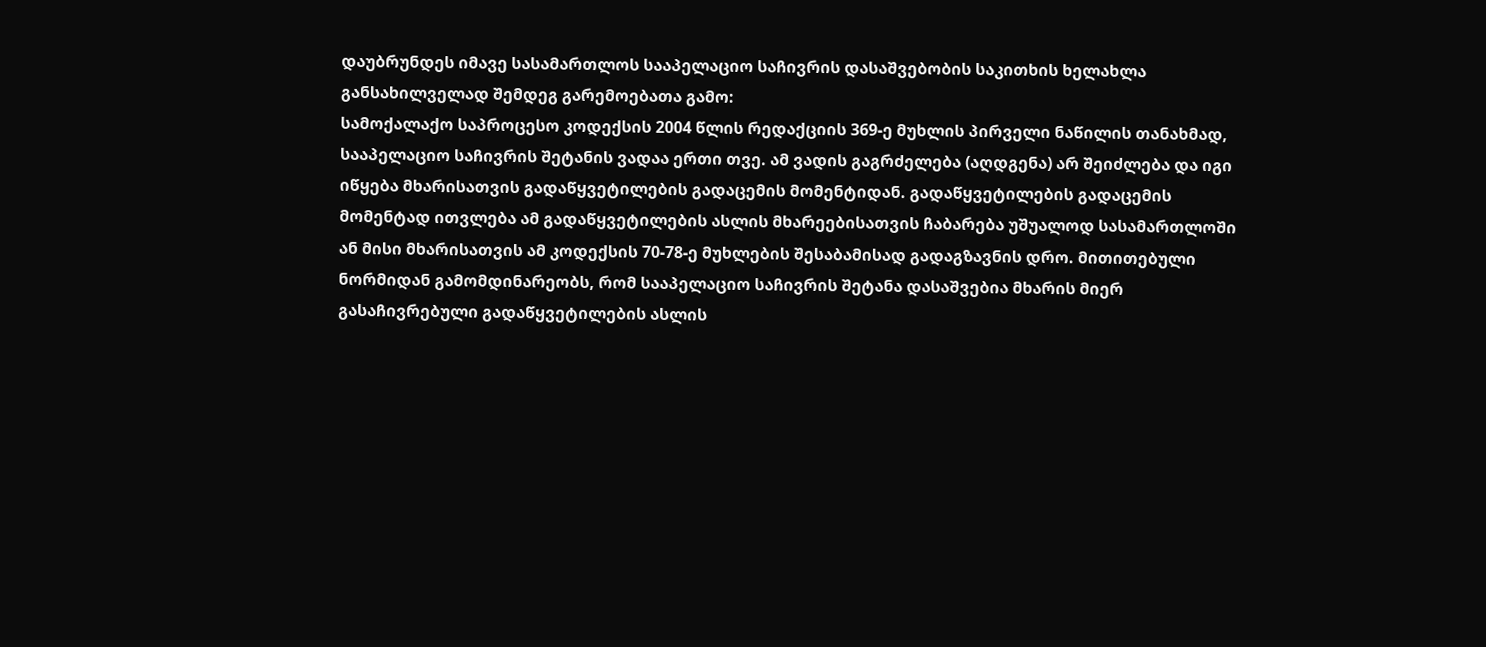დაუბრუნდეს იმავე სასამართლოს სააპელაციო საჩივრის დასაშვებობის საკითხის ხელახლა განსახილველად შემდეგ გარემოებათა გამო:
სამოქალაქო საპროცესო კოდექსის 2004 წლის რედაქციის 369-ე მუხლის პირველი ნაწილის თანახმად, სააპელაციო საჩივრის შეტანის ვადაა ერთი თვე. ამ ვადის გაგრძელება (აღდგენა) არ შეიძლება და იგი იწყება მხარისათვის გადაწყვეტილების გადაცემის მომენტიდან. გადაწყვეტილების გადაცემის მომენტად ითვლება ამ გადაწყვეტილების ასლის მხარეებისათვის ჩაბარება უშუალოდ სასამართლოში ან მისი მხარისათვის ამ კოდექსის 70-78-ე მუხლების შესაბამისად გადაგზავნის დრო. მითითებული ნორმიდან გამომდინარეობს, რომ სააპელაციო საჩივრის შეტანა დასაშვებია მხარის მიერ გასაჩივრებული გადაწყვეტილების ასლის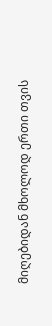მიღებიდან მხოლოდ ერთი თვის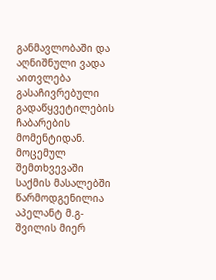განმავლობაში და აღნიშნული ვადა აითვლება გასაჩივრებული გადაწყვეტილების ჩაბარების მომენტიდან.
მოცემულ შემთხვევაში საქმის მასალებში წარმოდგენილია აპელანტ მ.გ-შვილის მიერ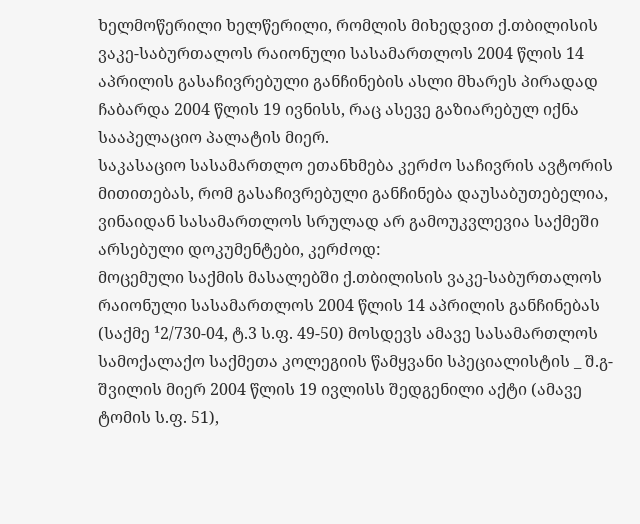ხელმოწერილი ხელწერილი, რომლის მიხედვით ქ.თბილისის ვაკე-საბურთალოს რაიონული სასამართლოს 2004 წლის 14 აპრილის გასაჩივრებული განჩინების ასლი მხარეს პირადად ჩაბარდა 2004 წლის 19 ივნისს, რაც ასევე გაზიარებულ იქნა სააპელაციო პალატის მიერ.
საკასაციო სასამართლო ეთანხმება კერძო საჩივრის ავტორის მითითებას, რომ გასაჩივრებული განჩინება დაუსაბუთებელია, ვინაიდან სასამართლოს სრულად არ გამოუკვლევია საქმეში არსებული დოკუმენტები, კერძოდ:
მოცემული საქმის მასალებში ქ.თბილისის ვაკე-საბურთალოს რაიონული სასამართლოს 2004 წლის 14 აპრილის განჩინებას (საქმე ¹2/730-04, ტ.3 ს.ფ. 49-50) მოსდევს ამავე სასამართლოს სამოქალაქო საქმეთა კოლეგიის წამყვანი სპეციალისტის _ შ.გ-შვილის მიერ 2004 წლის 19 ივლისს შედგენილი აქტი (ამავე ტომის ს.ფ. 51),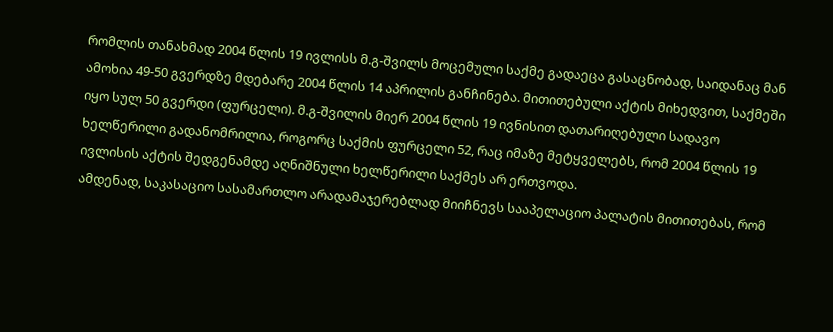რომლის თანახმად 2004 წლის 19 ივლისს მ.გ-შვილს მოცემული საქმე გადაეცა გასაცნობად, საიდანაც მან ამოხია 49-50 გვერდზე მდებარე 2004 წლის 14 აპრილის განჩინება. მითითებული აქტის მიხედვით, საქმეში იყო სულ 50 გვერდი (ფურცელი). მ.გ-შვილის მიერ 2004 წლის 19 ივნისით დათარიღებული სადავო ხელწერილი გადანომრილია, როგორც საქმის ფურცელი 52, რაც იმაზე მეტყველებს, რომ 2004 წლის 19 ივლისის აქტის შედგენამდე აღნიშნული ხელწერილი საქმეს არ ერთვოდა.
ამდენად, საკასაციო სასამართლო არადამაჯერებლად მიიჩნევს სააპელაციო პალატის მითითებას, რომ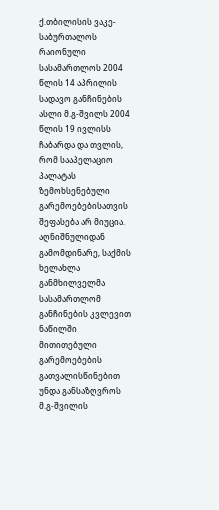ქ.თბილისის ვაკე-საბურთალოს რაიონული სასამართლოს 2004 წლის 14 აპრილის სადავო განჩინების ასლი მ.გ-შვილს 2004 წლის 19 ივლისს ჩაბარდა და თვლის, რომ სააპელაციო პალატას ზემოხსენებული გარემოებებისათვის შეფასება არ მიუცია.
აღნიშნულიდან გამომდინარე, საქმის ხელახლა განმხილველმა სასამართლომ განჩინების კვლევით ნაწილში მითითებული გარემოებების გათვალისწინებით უნდა განსაზღვროს მ.გ-შვილის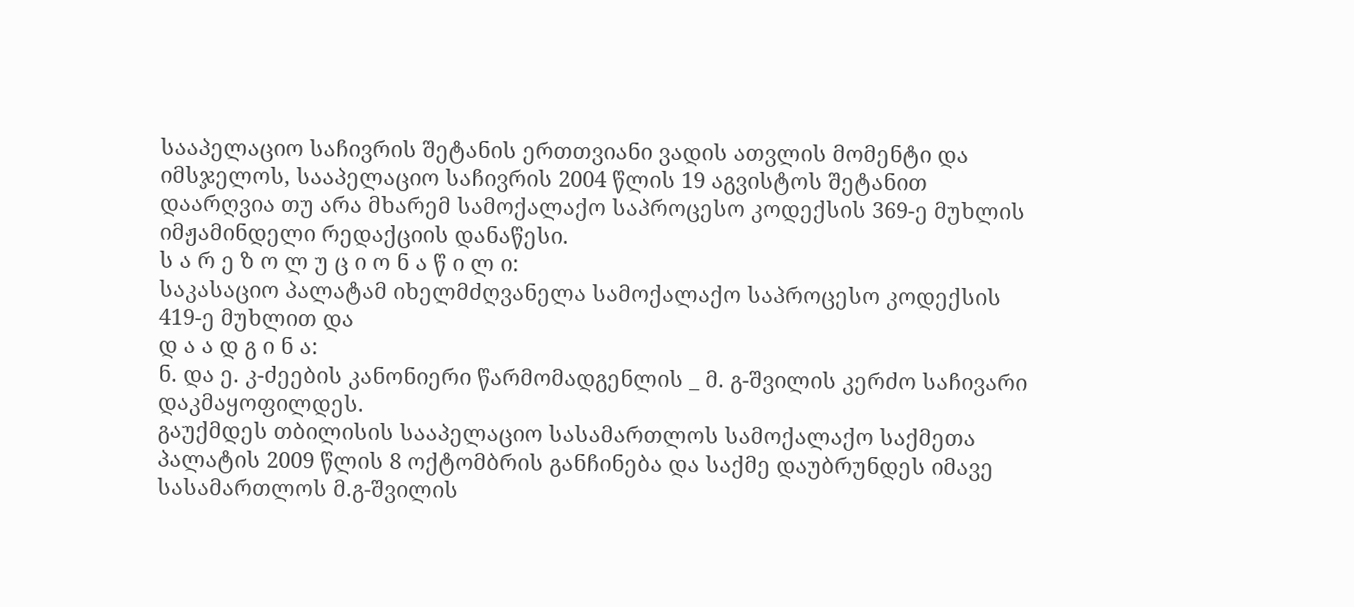სააპელაციო საჩივრის შეტანის ერთთვიანი ვადის ათვლის მომენტი და იმსჯელოს, სააპელაციო საჩივრის 2004 წლის 19 აგვისტოს შეტანით დაარღვია თუ არა მხარემ სამოქალაქო საპროცესო კოდექსის 369-ე მუხლის იმჟამინდელი რედაქციის დანაწესი.
ს ა რ ე ზ ო ლ უ ც ი ო ნ ა წ ი ლ ი:
საკასაციო პალატამ იხელმძღვანელა სამოქალაქო საპროცესო კოდექსის 419-ე მუხლით და
დ ა ა დ გ ი ნ ა:
ნ. და ე. კ-ძეების კანონიერი წარმომადგენლის _ მ. გ-შვილის კერძო საჩივარი დაკმაყოფილდეს.
გაუქმდეს თბილისის სააპელაციო სასამართლოს სამოქალაქო საქმეთა პალატის 2009 წლის 8 ოქტომბრის განჩინება და საქმე დაუბრუნდეს იმავე სასამართლოს მ.გ-შვილის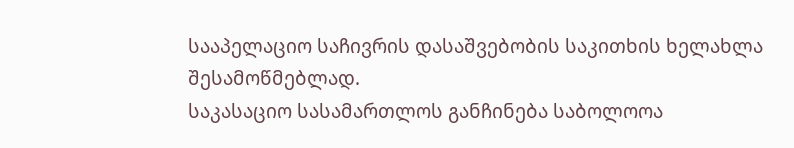სააპელაციო საჩივრის დასაშვებობის საკითხის ხელახლა შესამოწმებლად.
საკასაციო სასამართლოს განჩინება საბოლოოა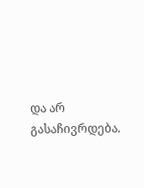და არ გასაჩივრდება.